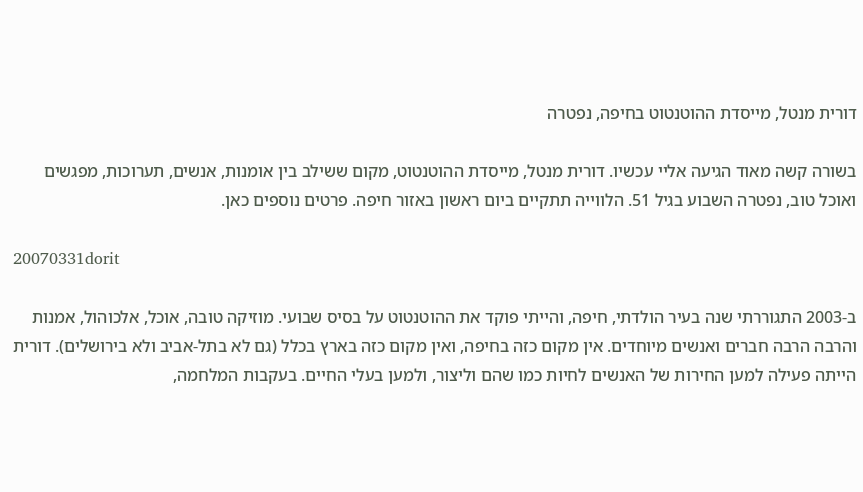דורית מנטל, מייסדת ההוטנטוט בחיפה, נפטרה

בשורה קשה מאוד הגיעה אליי עכשיו. דורית מנטל, מייסדת ההוטנטוט, מקום ששילב בין אומנות, אנשים, תערוכות, מפגשים ואוכל טוב, נפטרה השבוע בגיל 51. הלווייה תתקיים ביום ראשון באזור חיפה. פרטים נוספים כאן.

20070331dorit

ב-2003 התגוררתי שנה בעיר הולדתי, חיפה, והייתי פוקד את ההוטנטוט על בסיס שבועי. מוזיקה טובה, אוכל, אלכוהול, אמנות והרבה הרבה חברים ואנשים מיוחדים. אין מקום כזה בחיפה, ואין מקום כזה בארץ בכלל (גם לא בתל-אביב ולא בירושלים). דורית הייתה פעילה למען החירות של האנשים לחיות כמו שהם וליצור, ולמען בעלי החיים. בעקבות המלחמה,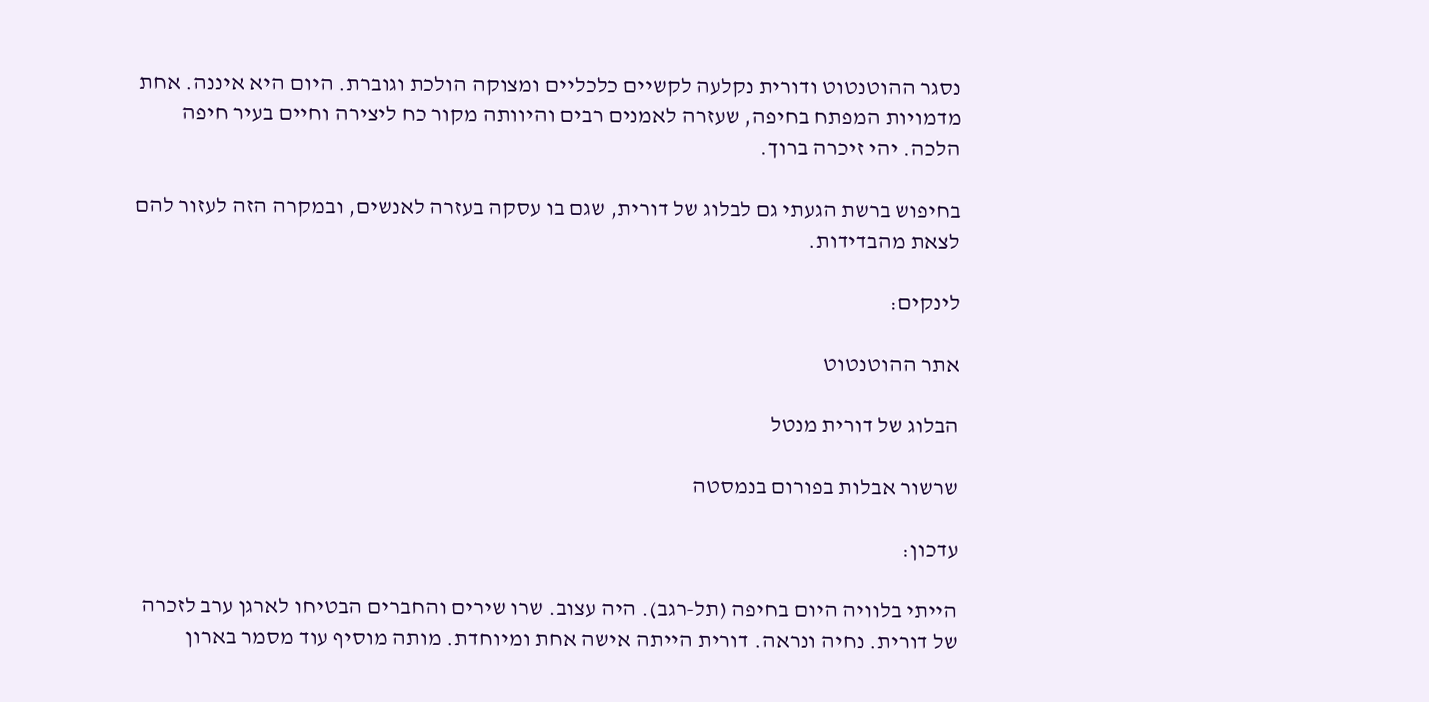נסגר ההוטנטוט ודורית נקלעה לקשיים כלכליים ומצוקה הולכת וגוברת. היום היא איננה. אחת מדמויות המפתח בחיפה, שעזרה לאמנים רבים והיוותה מקור כח ליצירה וחיים בעיר חיפה הלכה. יהי זיכרה ברוך.

בחיפוש ברשת הגעתי גם לבלוג של דורית, שגם בו עסקה בעזרה לאנשים, ובמקרה הזה לעזור להם לצאת מהבדידות.

לינקים:

אתר ההוטנטוט

הבלוג של דורית מנטל

שרשור אבלות בפורום בנמסטה

עדכון:

הייתי בלוויה היום בחיפה (תל-רגב). היה עצוב. שרו שירים והחברים הבטיחו לארגן ערב לזכרה של דורית. נחיה ונראה. דורית הייתה אישה אחת ומיוחדת. מותה מוסיף עוד מסמר בארון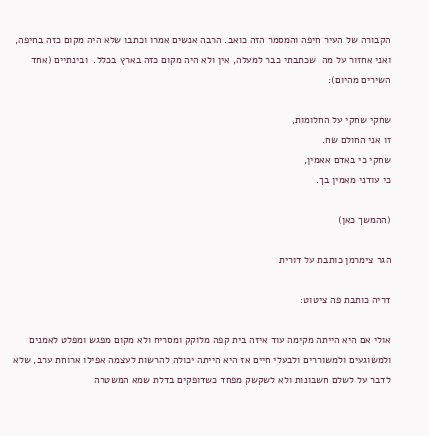הקבורה של העיר חיפה והמסמר הזה כואב. הרבה אנשים אמרו וכתבו שלא היה מקום כזה בחיפה, ואני אחזור על מה  שכתבתי כבר למעלה, אין ולא היה מקום כזה בארץ בכלל.  ובינתיים (אחד השירים מהיום):

שחקי שחקי על החלומות,
זו אני החולם שח.
שחקי כי באדם אאמין,
כי עודני מאמין בך.

(ההמשך כאן)

הגר צימרמן כותבת על דורית

דריה כותבת פה ציטוט:

אולי אם היא הייתה מקימה עוד איזה בית קפה מלוקק ומסריח ולא מקום מפגש ומפלט לאמנים ולמשוגעים ולמשוררים ולבעלי חיים אז היא הייתה יכולה להרשות לעצמה אפילו ארוחת ערב, שלא לדבר על לשלם חשבונות ולא לשקשק מפחד כשדופקים בדלת שמא המשטרה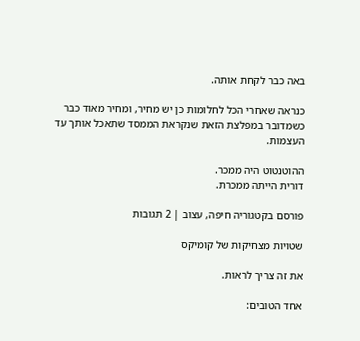באה כבר לקחת אותה.

כנראה שאחרי הכל לחלומות כן יש מחיר, ומחיר מאוד כבר כשמדובר במפלצת הזאת שנקראת הממסד שתאכל אותך עד העצמות.

ההוטנטוט היה ממכר.
דורית הייתה ממכרת.

פורסם בקטגוריה חיפה, עצוב | 2 תגובות

שטויות מצחיקות של קומיקס

את זה צריך לראות.

אחד הטובים: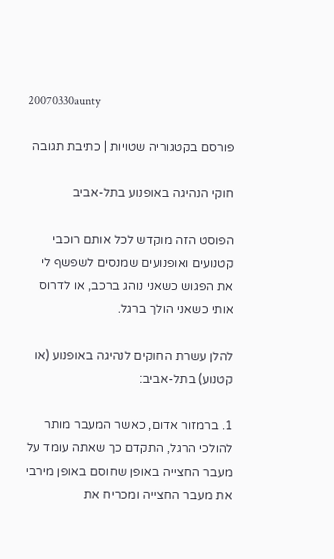20070330aunty

פורסם בקטגוריה שטויות | כתיבת תגובה

חוקי הנהיגה באופנוע בתל-אביב

הפוסט הזה מוקדש לכל אותם רוכבי קטנועים ואופנועים שמנסים לשפשף לי את הפגוש כשאני נוהג ברכב, או לדרוס אותי כשאני הולך ברגל.

להלן עשרת החוקים לנהיגה באופנוע (או קטנוע) בתל-אביב:

1. ברמזור אדום, כאשר המעבר מותר להולכי הרגל, התקדם כך שאתה עומד על מעבר החצייה באופן שחוסם באופן מירבי את מעבר החצייה ומכריח את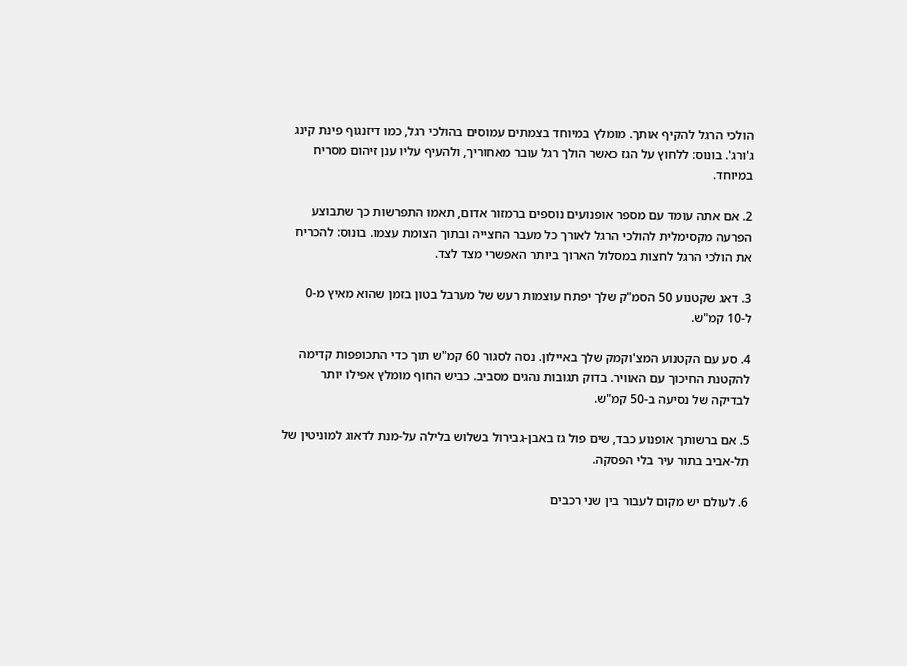הולכי הרגל להקיף אותך. מומלץ במיוחד בצמתים עמוסים בהולכי רגל, כמו דיזנגוף פינת קינג ג'ורג'. בונוס: ללחוץ על הגז כאשר הולך רגל עובר מאחוריך, ולהעיף עליו ענן זיהום מסריח במיוחד.

2. אם אתה עומד עם מספר אופנועים נוספים ברמזור אדום, תאמו התפרשות כך שתבוצע הפרעה מקסימלית להולכי הרגל לאורך כל מעבר החצייה ובתוך הצומת עצמו. בונוס: להכריח את הולכי הרגל לחצות במסלול הארוך ביותר האפשרי מצד לצד.

3. דאג שקטנוע 50 הסמ"ק שלך יפתח עוצמות רעש של מערבל בטון בזמן שהוא מאיץ מ-0 ל-10 קמ"ש.

4. סע עם הקטנוע המצ'וקמק שלך באיילון. נסה לסגור 60 קמ"ש תוך כדי התכופפות קדימה להקטנת החיכוך עם האוויר. בדוק תגובות נהגים מסביב. כביש החוף מומלץ אפילו יותר לבדיקה של נסיעה ב-50 קמ"ש.

5. אם ברשותך אופנוע כבד, שים פול גז באבן-גבירול בשלוש בלילה על-מנת לדאוג למוניטין של תל-אביב בתור עיר בלי הפסקה.

6. לעולם יש מקום לעבור בין שני רכבים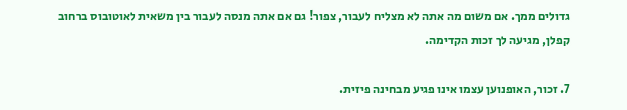גדולים ממך. אם משום מה אתה לא מצליח לעבור, צפור! גם אם אתה מנסה לעבור בין משאית לאוטובוס ברחוב קפלן, מגיעה לך זכות הקדימה.

7. זכור, האופנוען עצמו אינו פגיע מבחינה פיזית.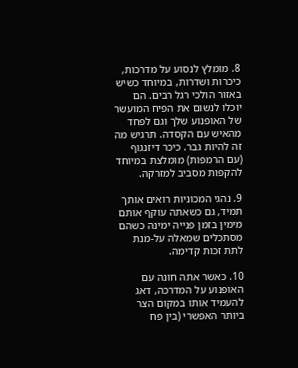8. מומלץ לנסוע על מדרכות, כיכרות ושדרות, במיוחד כשיש באזור הולכי רגל רבים. הם יוכלו לנשום את הפיח המועשר של האופנוע שלך וגם לפחד מהאיש עם הקסדה. תרגיש מה זה להיות גבר. כיכר דיזנגוף (עם הרמפות) מומלצת במיוחד להקפות מסביב למזרקה.

9. נהגי המכוניות רואים אותך תמיד, גם כשאתה עוקף אותם מימין בזמן פנייה ימינה כשהם מסתכלים שמאלה על-מנת לתת זכות קדימה.

10. כאשר אתה חונה עם האופנוע על המדרכה, דאג להעמיד אותו במקום הצר ביותר האפשרי (בין פח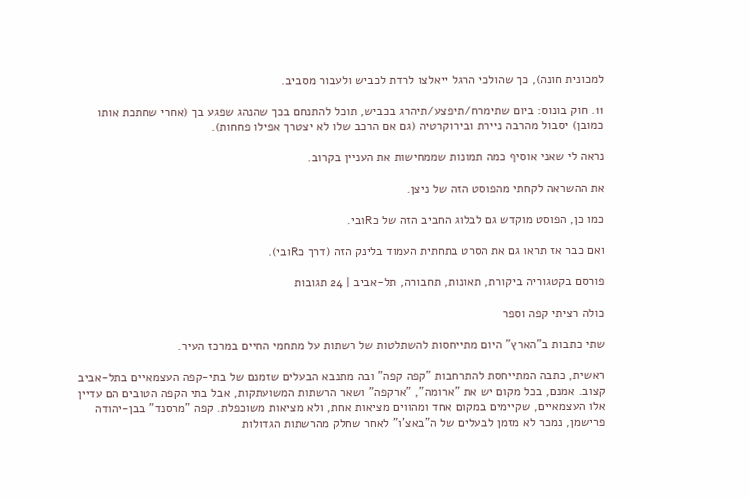למכונית חונה), כך שהולכי הרגל ייאלצו לרדת לכביש ולעבור מסביב.

11. חוק בונוס: ביום שתימרח/תיפצע/תיהרג בכביש, תוכל להתנחם בכך שהנהג שפגע בך (אחרי שחתכת אותו כמובן) יסבול מהרבה ניירת ובירוקרטיה (גם אם הרכב שלו לא יצטרך אפילו פחחות).

נראה לי שאני אוסיף כמה תמונות שממחישות את העניין בקרוב.

את ההשראה לקחתי מהפוסט הזה של ניצן.

כמו כן, הפוסט מוקדש גם לבלוג החביב הזה של כRובי.

ואם כבר אז תראו גם את הסרט בתחתית העמוד בלינק הזה (דרך כRובי).

פורסם בקטגוריה ביקורת, תאונות, תחבורה, תל-אביב | 24 תגובות

כולה רציתי קפה וספר

שתי כתבות ב"הארץ" היום מתייחסות להשתלטות של רשתות על מתחמי החיים במרכז העיר.

ראשית, כתבה המתייחסת להתרחבות "קפה קפה" ובה מתנבא הבעלים שזמנם של בתי-קפה העצמאיים בתל-אביב קצוב. אמנם, בכל מקום יש את "ארומה", "ארקפה" ושאר הרשתות המשועתקות, אבל בתי הקפה הטובים הם עדיין אלו העצמאיים, שקיימים במקום אחד ומהווים מציאות אחת, ולא מציאות משוכפלת. קפה "מרסנד" בבן-יהודה פרישמן, נמכר לא מזמן לבעלים של ה"באצ'ו" לאחר שחלק מהרשתות הגדולות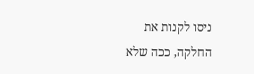ניסו לקנות את החלקה, ככה שלא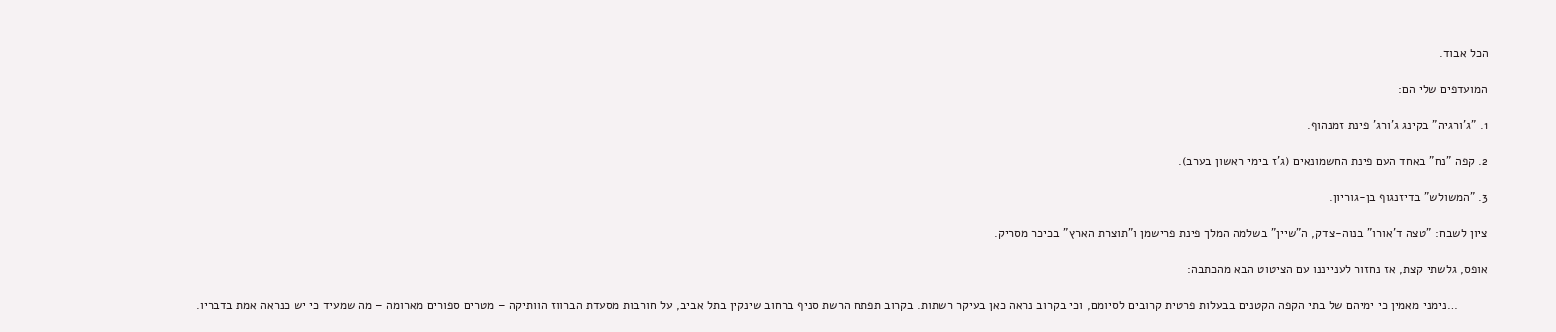הכל אבוד.

המועדפים שלי הם:

1. "ג'ורגיה" בקינג ג'ורג' פינת זמנהוף.

2. קפה "נח" באחד העם פינת החשמונאים (ג'ז בימי ראשון בערב).

3. "המשולש" בדיזנגוף בן-גוריון.

ציון לשבח: "טצה ד'אורו" בנוה-צדק, ה"שיין" בשלמה המלך פינת פרישמן ו"תוצרת הארץ" בכיכר מסריק.

אופס, גלשתי קצת, אז נחזור לענייננו עם הציטוט הבא מהכתבה:

         …נימני מאמין כי ימיהם של בתי הקפה הקטנים בבעלות פרטית קרובים לסיומם, וכי בקרוב נראה כאן בעיקר רשתות. בקרוב תפתח הרשת סניף ברחוב שינקין בתל אביב, על חורבות מסעדת הברווז הוותיקה – מטרים ספורים מארומה – מה שמעיד כי יש כנראה אמת בדבריו.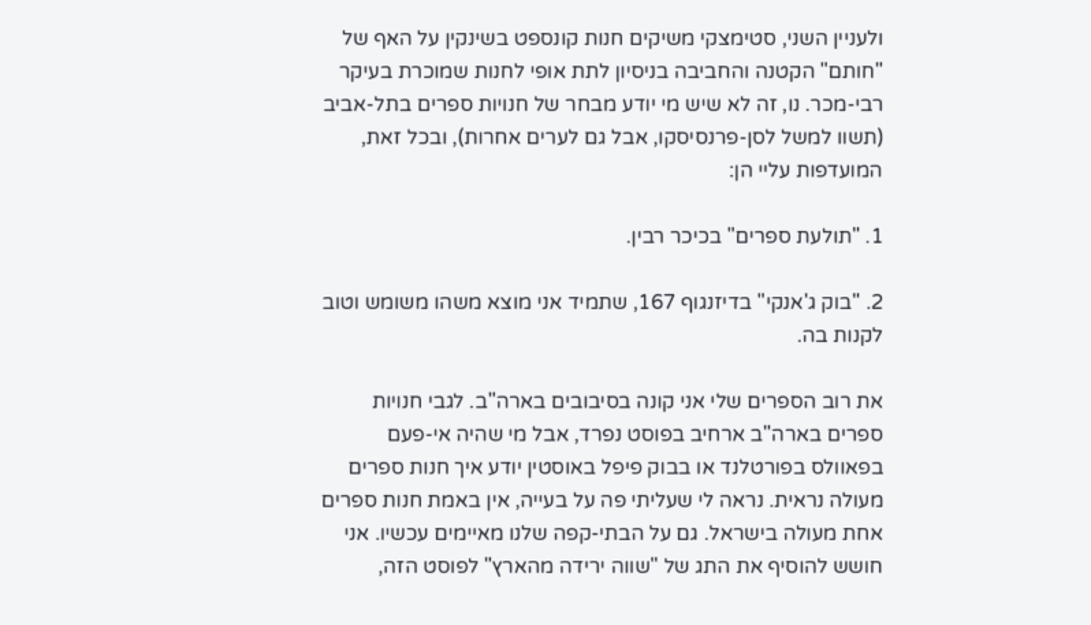ולעניין השני, סטימצקי משיקים חנות קונספט בשינקין על האף של "חותם" הקטנה והחביבה בניסיון לתת אופי לחנות שמוכרת בעיקר רבי-מכר. נו, זה לא שיש מי יודע מבחר של חנויות ספרים בתל-אביב (תשוו למשל לסן-פרנסיסקו, אבל גם לערים אחרות), ובכל זאת, המועדפות עליי הן:

1. "תולעת ספרים" בכיכר רבין.

2. "בוק ג'אנקי" בדיזנגוף 167, שתמיד אני מוצא משהו משומש וטוב לקנות בה.

את רוב הספרים שלי אני קונה בסיבובים בארה"ב. לגבי חנויות ספרים בארה"ב ארחיב בפוסט נפרד, אבל מי שהיה אי-פעם בפאוולס בפורטלנד או בבוק פיפל באוסטין יודע איך חנות ספרים מעולה נראית. נראה לי שעליתי פה על בעייה, אין באמת חנות ספרים אחת מעולה בישראל. גם על הבתי-קפה שלנו מאיימים עכשיו. אני חושש להוסיף את התג של "שווה ירידה מהארץ" לפוסט הזה,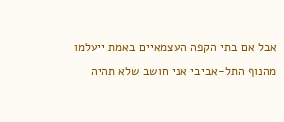אבל אם בתי הקפה העצמאיים באמת ייעלמו מהנוף התל-אביבי אני חושב שלא תהיה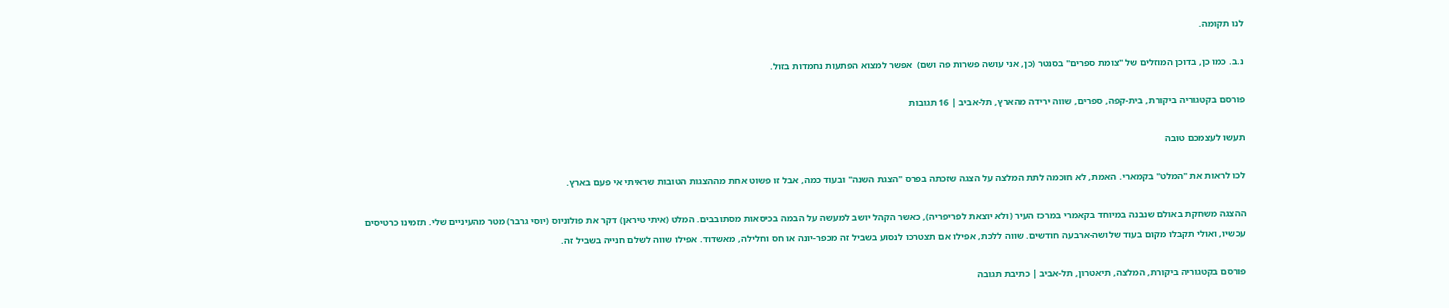לנו תקומה.

נ.ב. כמו כן, בדוכן המוזלים של "צומת ספרים" בסנטר (כן, אני עושה פשרות פה ושם)  אפשר למצוא הפתעות נחמדות בזול.

פורסם בקטגוריה ביקורת, בית-קפה, ספרים, שווה ירידה מהארץ, תל-אביב | 16 תגובות

תעשו לעצמכם טובה

לכו לראות את "המלט" בקמארי. האמת, לא חוכמה לתת המלצה על הצגה שזכתה בפרס "הצגת השנה" ובעוד כמה, אבל זו פשוט אחת מההצגות הטובות שראיתי אי פעם בארץ.

ההצגה משחקת באולם שנבנה במיוחד בקאמרי במרכז העיר (ולא יוצאת לפריפריה), כאשר הקהל יושב למעשה על הבמה בכיסאות מסתובבים. המלט (איתי טיראן) דקר את פולוניוס (יוסי גרבר) מטר מהעיניים שלי. תזמינו כרטיסים עכשיו, ואולי תקבלו מקום בעוד שלושה-ארבעה חודשים. שווה ללכת, אפילו אם תצטרכו לנסוע בשביל זה מכפר-יונה או חס וחלילה, מאשדוד. אפילו שווה לשלם חנייה בשביל זה.

פורסם בקטגוריה ביקורת, המלצה, תיאטרון, תל-אביב | כתיבת תגובה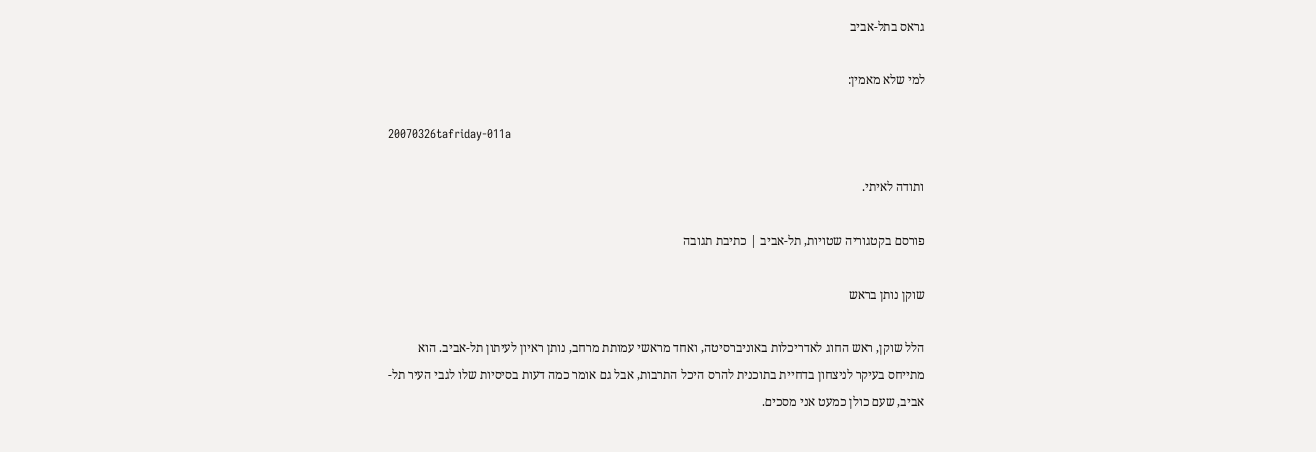גראס בתל-אביב

למי שלא מאמין:

20070326tafriday-011a

ותודה לאיתי.

פורסם בקטגוריה שטויות, תל-אביב | כתיבת תגובה

שוקן נותן בראש

הלל שוקן, ראש החוג לאדריכלות באוניברסיטה, ואחד מראשי עמותת מרחב, נותן ראיון לעיתון תל-אביב. הוא מתייחס בעיקר לניצחון בדחיית בתוכנית להרס היכל התרבות, אבל גם אומר כמה דעות בסיסיות שלו לגבי העיר תל-אביב, שעם כולן כמעט אני מסכים.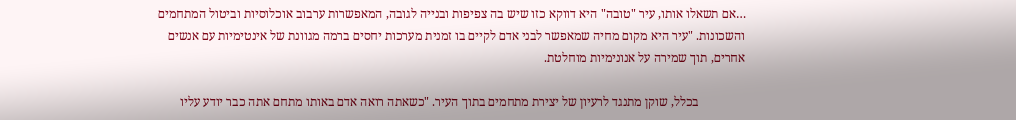…אם תשאלו אותו, עיר "טובה" היא דווקא כזו שיש בה צפיפות ובנייה לגובה, המאפשרות ערבוב אוכלוסיות וביטול המתחמים והשכונות. "עיר היא מקום מחיה שמאפשר לבני אדם לקיים בו זמנית מערכות יחסים ברמה מגוונת של אינטימיות עם אנשים אחרים, תוך שמירה על אנונימיות מוחלטת.

               בכלל, שוקן מתנגד לרעיון של יצירת מתחמים בתוך העיר. "כשאתה רואה אדם באותו מתחם אתה כבר יודע עליו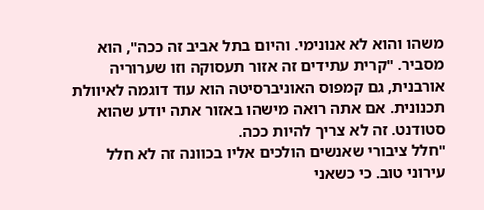משהו והוא לא אנונימי. והיום בתל אביב זה ככה", הוא מסביר. "קרית עתידים זה אזור תעסוקה וזו שערוריה אורבנית, גם קמפוס האוניברסיטה הוא עוד דוגמה לאיוולת תכנונית. אם אתה רואה מישהו באזור אתה יודע שהוא סטודנט. זה לא צריך להיות ככה.
"חלל ציבורי שאנשים הולכים אליו בכוונה זה לא חלל עירוני טוב. כי כשאני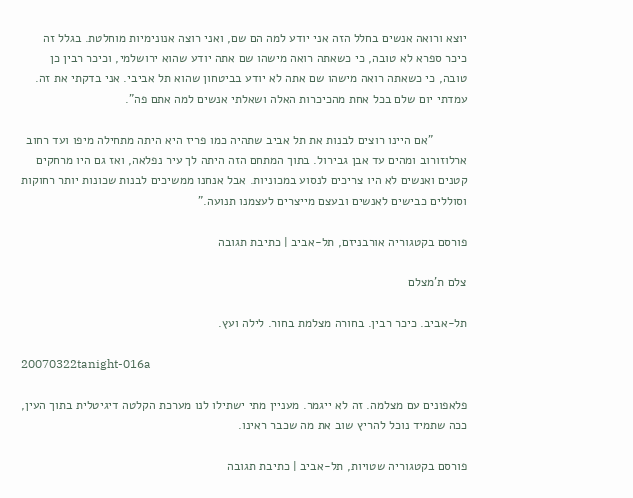יוצא ורואה אנשים בחלל הזה אני יודע למה הם שם, ואני רוצה אנונימיות מוחלטת. בגלל זה כיכר ספרא לא טובה, כי כשאתה רואה מישהו שם אתה יודע שהוא ירושלמי, וכיכר רבין כן טובה, כי כשאתה רואה מישהו שם אתה לא יודע בביטחון שהוא תל אביבי. אני בדקתי את זה. עמדתי יום שלם בכל אחת מהכיכרות האלה ושאלתי אנשים למה אתם פה".

          "אם היינו רוצים לבנות את תל אביב שתהיה כמו פריז היא היתה מתחילה מיפו ועד רחוב ארלוזורוב ומהים עד אבן גבירול. בתוך המתחם הזה היתה לך עיר נפלאה, ואז גם היו מרחקים קטנים ואנשים לא היו צריכים לנסוע במכוניות. אבל אנחנו ממשיכים לבנות שכונות יותר רחוקות וסוללים כבישים לאנשים ובעצם מייצרים לעצמנו תנועה."

פורסם בקטגוריה אורבניזם, תל-אביב | כתיבת תגובה

צלם ת'מצלם

תל-אביב. כיכר רבין. בחורה מצלמת בחור. לילה ועץ.

20070322tanight-016a

פלאפונים עם מצלמה. זה לא ייגמר. מעניין מתי ישתילו לנו מערכת הקלטה דיגיטלית בתוך העין, ככה שתמיד נוכל להריץ שוב את מה שכבר ראינו.

פורסם בקטגוריה שטויות, תל-אביב | כתיבת תגובה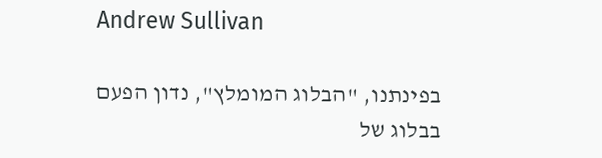Andrew Sullivan

בפינתנו, "הבלוג המומלץ", נדון הפעם בבלוג של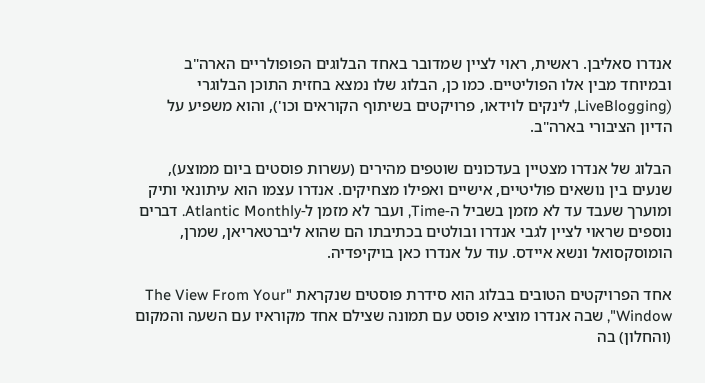אנדרו סאליבן. ראשית, ראוי לציין שמדובר באחד הבלוגים הפופולריים הארה"ב ובמיוחד מבין אלו הפוליטיים. כמו כן, הבלוג שלו נמצא בחזית התוכן הבלוגרי (LiveBlogging, לינקים לוידאו, פרויקטים בשיתוף הקוראים וכו'), והוא משפיע על הדיון הציבורי בארה"ב.

הבלוג של אנדרו מצטיין בעדכונים שוטפים מהירים (עשרות פוסטים ביום ממוצע), שנעים בין נושאים פוליטיים, אישיים ואפילו מצחיקים. אנדרו עצמו הוא עיתונאי ותיק ומוערך שעבד עד לא מזמן בשביל ה-Time, ועבר לא מזמן ל-Atlantic Monthly. דברים נוספים שראוי לציין לגבי אנדרו ובולטים בכתיבתו הם שהוא ליברטאריאן, שמרן, הומוסקסואל ונשא איידס. עוד על אנדרו כאן בויקיפדיה.

אחד הפרויקטים הטובים בבלוג הוא סידרת פוסטים שנקראת "The View From Your Window", שבה אנדרו מוציא פוסט עם תמונה שצילם אחד מקוראיו עם השעה והמקום (והחלון) בה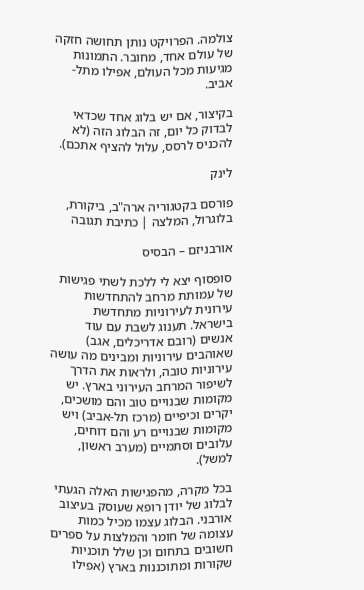צולמה. הפרויקט נותן תחושה חזקה של עולם אחד, מחובר. התמונות מגיעות מכל העולם, אפילו מתל-אביב.

בקיצור, אם יש בלוג אחד שכדאי לבדוק כל יום, זה הבלוג הזה (לא להכניס לרסס, עלול להציף אתכם).

לינק

פורסם בקטגוריה ארה"ב, ביקורת, בלוגרול, המלצה | כתיבת תגובה

אורבניזם – הבסיס

סופסוף יצא לי ללכת לשתי פגישות של עמותת מרחב להתחדשות עירונית לעירוניות מתחדשת בישראל. תענוג לשבת עם עוד אנשים (רובם אדריכלים, אגב) שאוהבים עירוניות ומבינים מה עושה עירוניות טובה, ולראות את הדרך לשיפור המרחב העירוני בארץ. יש מקומות שבנויים טוב והם מושכים, יקרים וכיפיים (מרכז תל-אביב) ויש מקומות שבנויים רע והם דוחים, עלובים וסתמיים (מערב ראשון, למשל).

בכל מקרה, מהפגישות האלה הגעתי לבלוג של יודן רופא שעוסק בעיצוב אורבני. הבלוג עצמו מכיל כמות עצומה של חומר והמלצות על ספרים חשובים בתחום וכן שלל תוכניות שקורות ומתוכננות בארץ (אפילו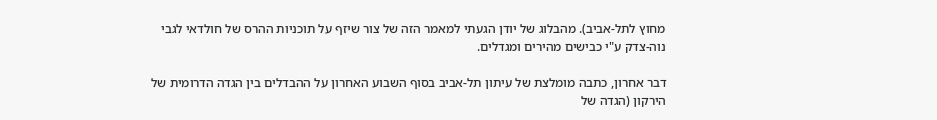מחוץ לתל-אביב). מהבלוג של יודן הגעתי למאמר הזה של צור שיזף על תוכניות ההרס של חולדאי לגבי נוה-צדק ע"י כבישים מהירים ומגדלים.

דבר אחרון, כתבה מומלצת של עיתון תל-אביב בסוף השבוע האחרון על ההבדלים בין הגדה הדרומית של הירקון (הגדה של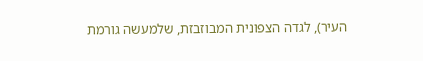העיר), לגדה הצפונית המבוזבזת, שלמעשה גורמת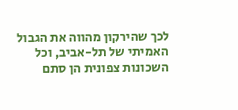לכך שהירקון מהווה את הגבול האמיתי של תל-אביב, וכל השכונות צפונית הן סתם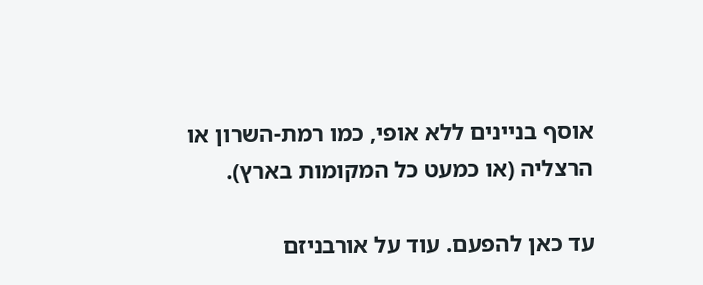אוסף בניינים ללא אופי, כמו רמת-השרון או הרצליה (או כמעט כל המקומות בארץ).

עד כאן להפעם. עוד על אורבניזם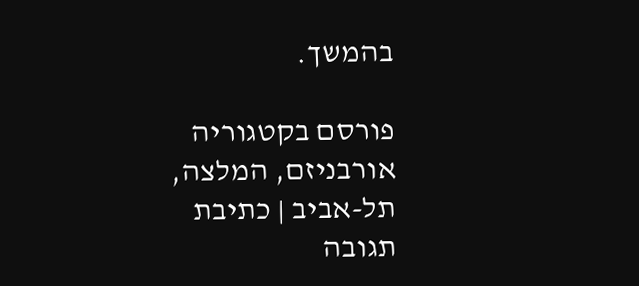בהמשך.

פורסם בקטגוריה אורבניזם, המלצה, תל-אביב | כתיבת תגובה